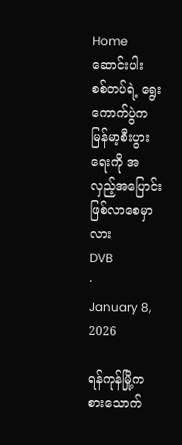Home
ဆောင်းပါး
စစ်တပ်ရဲ့ ရွေးကောက်ပွဲက မြန်မာ့စီးပွားရေးကို အလှည့်အပြောင်း ဖြစ်လာစေမှာလား
DVB
·
January 8, 2026

ရန်ကုန်မြို့က စားသောက်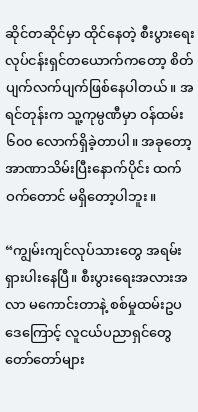ဆိုင်တဆိုင်မှာ ထိုင်နေတဲ့ စီးပွားရေးလုပ်ငန်းရှင်တယောက်ကတော့ စိတ်ပျက်လက်ပျက်ဖြစ်နေပါတယ်။ အရင်တုန်းက သူ့ကုမ္ပဏီမှာ ဝန်ထမ်း ၆၀၀ လောက်ရှိခဲ့တာပါ။ အခုတော့ အာဏာသိမ်းပြီးနောက်ပိုင်း ထက်ဝက်တောင် မရှိတော့ပါဘူး။

“ကျွမ်းကျင်လုပ်သားတွေ အရမ်းရှားပါးနေပြီ။ စီးပွားရေးအလားအလာ မကောင်းတာနဲ့ စစ်မှုထမ်းဥပဒေကြောင့် လူငယ်ပညာရှင်တွေ တော်တော်များ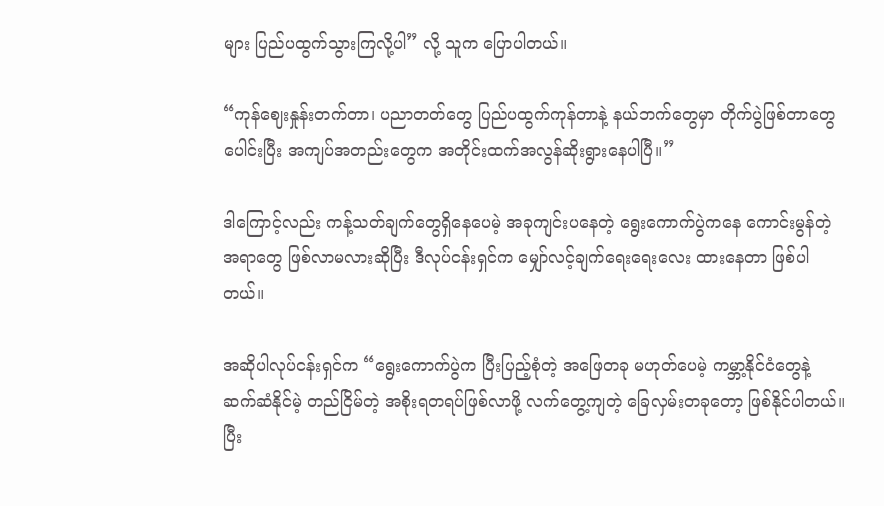များ ပြည်ပထွက်သွားကြလို့ပါ” လို့ သူက ပြောပါတယ်။

“ကုန်ဈေးနှုန်းတက်တာ၊ ပညာတတ်တွေ ပြည်ပထွက်ကုန်တာနဲ့ နယ်ဘက်တွေမှာ တိုက်ပွဲဖြစ်တာတွေ ပေါင်းပြီး အကျပ်အတည်းတွေက အတိုင်းထက်အလွန်ဆိုးရွားနေပါပြီ။”

ဒါကြောင့်လည်း ကန့်သတ်ချက်တွေရှိနေပေမဲ့ အခုကျင်းပနေတဲ့ ရွေးကောက်ပွဲကနေ ကောင်းမွန်တဲ့အရာတွေ ဖြစ်လာမလားဆိုပြီး ဒီလုပ်ငန်းရှင်က မျှော်လင့်ချက်ရေးရေးလေး ထားနေတာ ဖြစ်ပါတယ်။

အဆိုပါလုပ်ငန်းရှင်က “ရွေးကောက်ပွဲက ပြီးပြည့်စုံတဲ့ အဖြေတခု မဟုတ်ပေမဲ့ ကမ္ဘာ့နိုင်ငံတွေနဲ့ ဆက်ဆံနိုင်မဲ့ တည်ငြိမ်တဲ့ အစိုးရတရပ်ဖြစ်လာဖို့ လက်တွေ့ကျတဲ့ ခြေလှမ်းတခုတော့ ဖြစ်နိုင်ပါတယ်။ ပြီး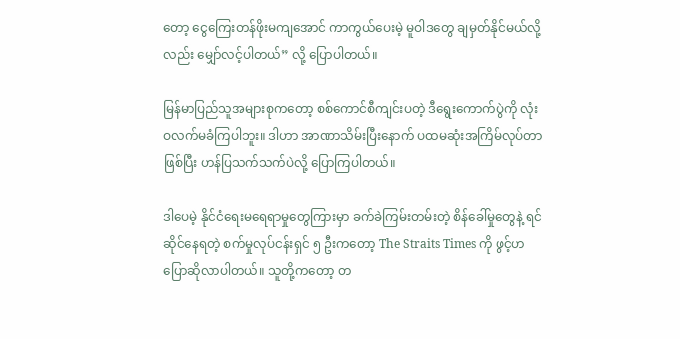တော့ ငွေကြေးတန်ဖိုးမကျအောင် ကာကွယ်ပေးမဲ့ မူဝါဒတွေ ချမှတ်နိုင်မယ်လို့လည်း မျှော်လင့်ပါတယ်” လို့ ပြောပါတယ်။

မြန်မာပြည်သူအများစုကတော့ စစ်ကောင်စီကျင်းပတဲ့ ဒီရွေးကောက်ပွဲကို လုံးဝလက်မခံကြပါဘူး။ ဒါဟာ အာဏာသိမ်းပြီးနောက် ပထမဆုံးအကြိမ်လုပ်တာဖြစ်ပြီး ဟန်ပြသက်သက်ပဲလို့ ပြောကြပါတယ်။

ဒါပေမဲ့ နိုင်ငံရေးမရေရာမှုတွေကြားမှာ ခက်ခဲကြမ်းတမ်းတဲ့ စိန်ခေါ်မှုတွေနဲ့ ရင်ဆိုင်နေရတဲ့ စက်မှုလုပ်ငန်းရှင် ၅ ဦးကတော့ The Straits Times ကို ဖွင့်ဟပြောဆိုလာပါတယ်။ သူတို့ကတော့ တ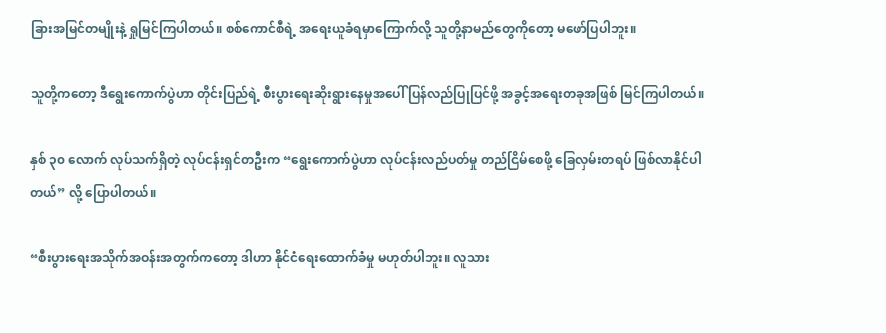ခြားအမြင်တမျိုးနဲ့ ရှုမြင်ကြပါတယ်။ စစ်ကောင်စီရဲ့ အရေးယူခံရမှာကြောက်လို့ သူတို့နာမည်တွေကိုတော့ မဖော်ပြပါဘူး။

သူတို့ကတော့ ဒီရွေးကောက်ပွဲဟာ တိုင်းပြည်ရဲ့ စီးပွားရေးဆိုးရွားနေမှုအပေါ် ပြန်လည်ပြုပြင်ဖို့ အခွင့်အရေးတခုအဖြစ် မြင်ကြပါတယ်။

နှစ် ၃၀ လောက် လုပ်သက်ရှိတဲ့ လုပ်ငန်းရှင်တဦးက “ရွေးကောက်ပွဲဟာ လုပ်ငန်းလည်ပတ်မှု တည်ငြိမ်စေဖို့ ခြေလှမ်းတရပ် ဖြစ်လာနိုင်ပါတယ်” လို့ ပြောပါတယ်။

“စီးပွားရေးအသိုက်အဝန်းအတွက်ကတော့ ဒါဟာ နိုင်ငံရေးထောက်ခံမှု မဟုတ်ပါဘူး။ လူသား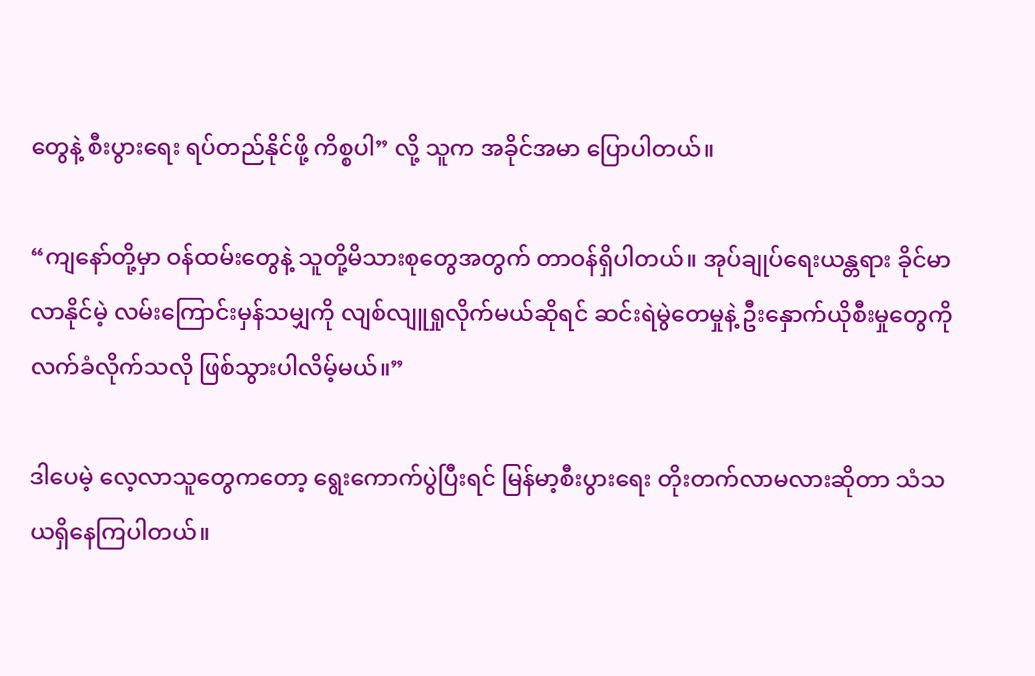တွေနဲ့ စီးပွားရေး ရပ်တည်နိုင်ဖို့ ကိစ္စပါ” လို့ သူက အခိုင်အမာ ပြောပါတယ်။‌

“ကျနော်တို့မှာ ဝန်ထမ်းတွေနဲ့ သူတို့မိသားစုတွေအတွက် တာဝန်ရှိပါတယ်။ အုပ်ချုပ်ရေးယန္တရား ခိုင်မာလာနိုင်မဲ့ လမ်းကြောင်းမှန်သမျှကို လျစ်လျူရှုလိုက်မယ်ဆိုရင် ဆင်းရဲမွဲတေမှုနဲ့ ဦးနှောက်ယိုစီးမှုတွေကို လက်ခံလိုက်သလို ဖြစ်သွားပါလိမ့်မယ်။”

ဒါပေမဲ့ လေ့လာသူတွေကတော့ ရွေးကောက်ပွဲပြီးရင် မြန်မာ့စီးပွားရေး တိုးတက်လာမလားဆိုတာ သံသယရှိနေကြပါတယ်။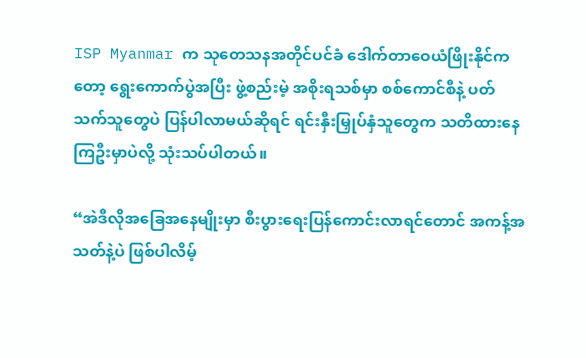ISP Myanmar က သုတေသနအတိုင်ပင်ခံ ဒေါက်တာဝေယံဖြိုးနိုင်ကတော့ ရွေးကောက်ပွဲအပြီး ဖွဲ့စည်းမဲ့ အစိုးရသစ်မှာ စစ်ကောင်စီနဲ့ ပတ်သက်သူတွေပဲ ပြန်ပါလာမယ်ဆိုရင် ရင်းနှီးမြှုပ်နှံသူတွေက သတိထားနေကြဦးမှာပဲလို့ သုံးသပ်ပါတယ်။

“အဲဒီလိုအခြေအနေမျိုးမှာ စီးပွားရေးပြန်ကောင်းလာရင်တောင် အကန့်အသတ်နဲ့ပဲ ဖြစ်ပါလိမ့်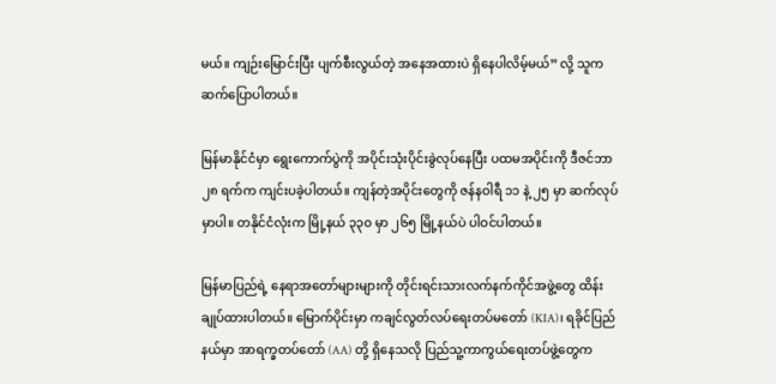မယ်။ ကျဉ်းမြောင်းပြီး ပျက်စီးလွယ်တဲ့ အနေအထားပဲ ရှိနေပါလိမ့်မယ်” လို့ သူက ဆက်ပြောပါတယ်။

မြန်မာနိုင်ငံမှာ ရွေးကောက်ပွဲကို အပိုင်းသုံးပိုင်းခွဲလုပ်နေပြီး ပထမအပိုင်းကို ဒီဇင်ဘာ ၂၈ ရက်က ကျင်းပခဲ့ပါတယ်။ ကျန်တဲ့အပိုင်းတွေကို ဇန်နဝါရီ ၁၁ နဲ့ ၂၅ မှာ ဆက်လုပ်မှာပါ။ တနိုင်ငံလုံးက မြို့နယ် ၃၃၀ မှာ ၂၆၅ မြို့နယ်ပဲ ပါဝင်ပါတယ်။

မြန်မာပြည်ရဲ့ နေရာအတော်များများကို တိုင်းရင်းသားလက်နက်ကိုင်အဖွဲ့တွေ ထိန်းချုပ်ထားပါတယ်။ မြောက်ပိုင်းမှာ ကချင်လွတ်လပ်ရေးတပ်မတော် (KIA)၊ ရခိုင်ပြည်နယ်မှာ အာရက္ခတပ်တော် (AA) တို့ ရှိနေသလို ပြည်သူ့ကာကွယ်ရေးတပ်ဖွဲ့တွေက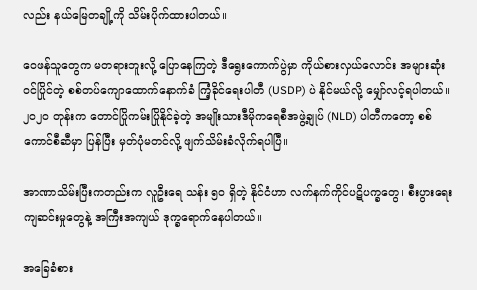လည်း နယ်မြေတချို့ကို သိမ်းပိုက်ထားပါတယ်။

ဝေဖန်သူတွေက မတရားဘူးလို့ ပြောနေကြတဲ့ ဒီရွေးကောက်ပွဲမှာ ကိုယ်စားလှယ်လောင်း အများဆုံးဝင်ပြိုင်တဲ့ စစ်တပ်ကျောထောက်နောက်ခံ ကြံ့ခိုင်ရေးပါတီ (USDP) ပဲ နိုင်မယ်လို့ မျှော်လင့်ရပါတယ်။ ၂၀၂၀ တုန်းက တောင်ပြိုကမ်းပြိုနိုင်ခဲ့တဲ့ အမျိုးသားဒီမိုကရေစီအဖွဲ့ချုပ် (NLD) ပါတီကတော့ စစ်ကောင်စီဆီမှာ ပြန်ပြီး မှတ်ပုံမတင်လို့ ဖျက်သိမ်းခံလိုက်ရပါပြီ။

အာဏာသိမ်းပြီးကတည်းက လူဦးရေ သန်း ၅၀ ရှိတဲ့ နိုင်ငံဟာ လက်နက်ကိုင်ပဋိပက္ခတွေ၊ စီးပွားရေးကျဆင်းမှုတွေနဲ့ အကြီးအကျယ် ဒုက္ခရောက်နေပါတယ်။

အခြေခံစား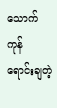သောက်ကုန် ရောင်းချတဲ့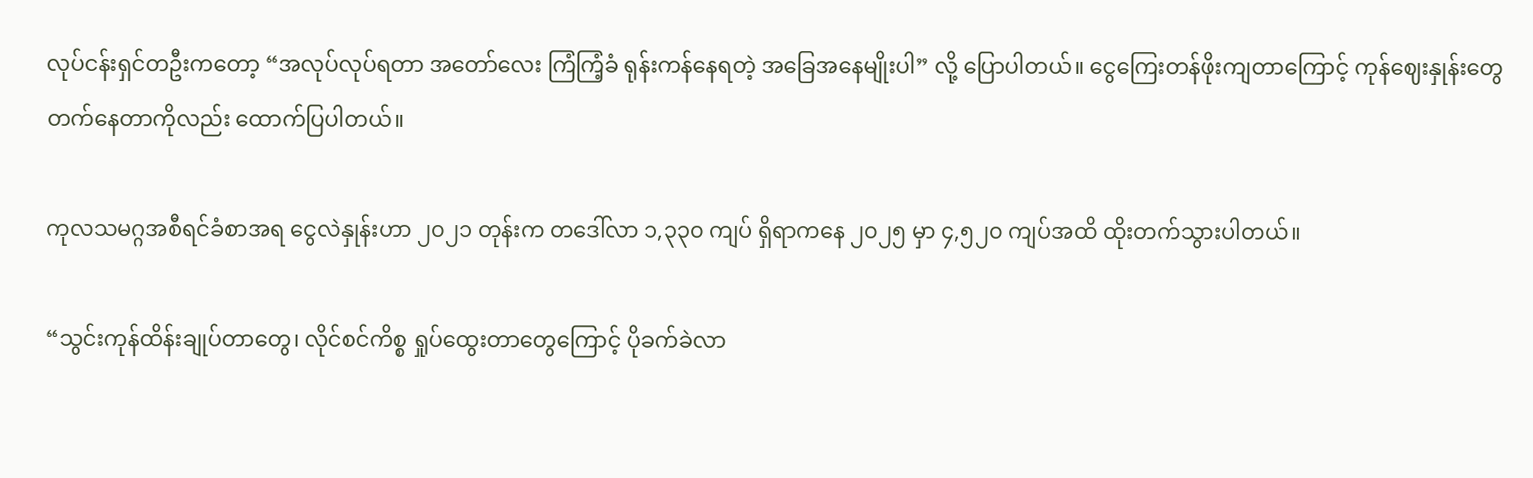လုပ်ငန်းရှင်တဦးကတော့ “အလုပ်လုပ်ရတာ အတော်လေး ကြံကြံ့ခံ ရုန်းကန်နေရတဲ့ အခြေအနေမျိုးပါ” လို့ ပြောပါတယ်။ ငွေကြေးတန်ဖိုးကျတာကြောင့် ကုန်ဈေးနှုန်းတွေ တက်နေတာကိုလည်း ထောက်ပြပါတယ်။

ကုလသမဂ္ဂအစီရင်ခံစာအရ ငွေလဲနှုန်းဟာ ၂၀၂၁ တုန်းက တဒေါ်လာ ၁,၃၃၀ ကျပ် ရှိရာကနေ ၂၀၂၅ မှာ ၄,၅၂၀ ကျပ်အထိ ထိုးတက်သွားပါတယ်။

“သွင်းကုန်ထိန်းချုပ်တာတွေ၊ လိုင်စင်ကိစ္စ ရှုပ်ထွေးတာတွေကြောင့် ပိုခက်ခဲလာ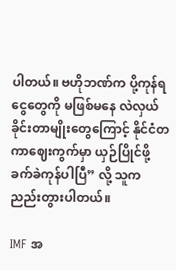ပါတယ်။ ဗဟိုဘဏ်က ပို့ကုန်ရငွေတွေကို မဖြစ်မနေ လဲလှယ်ခိုင်းတာမျိုးတွေကြောင့် နိုင်ငံတကာဈေးကွက်မှာ ယှဉ်ပြိုင်ဖို့ ခက်ခဲကုန်ပါပြီ” လို့ သူက ညည်းတွားပါတယ်။

IMF အ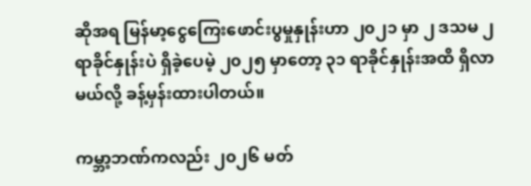ဆိုအရ မြန်မာ့ငွေကြေးဖောင်းပွမှုနှုန်းဟာ ၂၀၂၁ မှာ ၂ ဒသမ ၂ ရာခိုင်နှုန်းပဲ ရှိခဲ့ပေမဲ့ ၂၀၂၅ မှာတော့ ၃၁ ရာခိုင်နှုန်းအထိ ရှိလာမယ်လို့ ခန့်မှန်းထားပါတယ်။

ကမ္ဘာ့ဘဏ်ကလည်း ၂၀၂၆ မတ်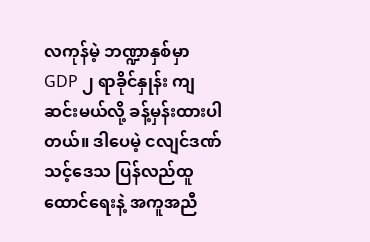လကုန်မဲ့ ဘဏ္ဍာနှစ်မှာ GDP ၂ ရာခိုင်နှုန်း ကျဆင်းမယ်လို့ ခန့်မှန်းထားပါတယ်။ ဒါပေမဲ့ ငလျင်ဒဏ်သင့်ဒေသ ပြန်လည်ထူထောင်ရေးနဲ့ အကူအညီ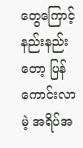တွေကြောင့် နည်းနည်းတော့ ပြန်ကောင်းလာမဲ့ အရိပ်အ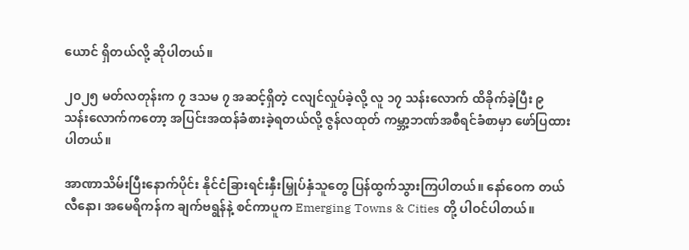ယောင် ရှိတယ်လို့ ဆိုပါတယ်။

၂၀၂၅ မတ်လတုန်းက ၇ ဒသမ ၇ အဆင့်ရှိတဲ့ ငလျင်လှုပ်ခဲ့လို့ လူ ၁၇ သန်းလောက် ထိခိုက်ခဲ့ပြီး ၉ သန်းလောက်ကတော့ အပြင်းအထန်ခံစားခဲ့ရတယ်လို့ ဇွန်လထုတ် ကမ္ဘာ့ဘဏ်အစီရင်ခံစာမှာ ဖော်ပြထားပါတယ်။

အာဏာသိမ်းပြီးနောက်ပိုင်း နိုင်ငံခြားရင်းနှီးမြှုပ်နှံသူတွေ ပြန်ထွက်သွားကြပါတယ်။ နော်ဝေက တယ်လီနော၊ အမေရိကန်က ချက်ဗရွန်နဲ့ စင်ကာပူက Emerging Towns & Cities တို့ ပါဝင်ပါတယ်။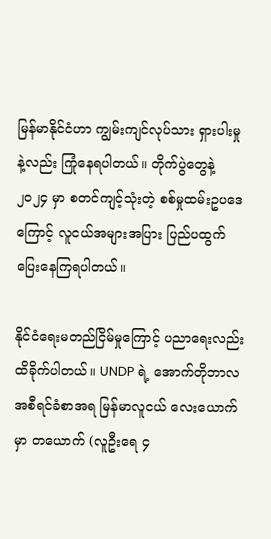မြန်မာနိုင်ငံဟာ ကျွမ်းကျင်လုပ်သား ရှားပါးမှုနဲ့လည်း ကြုံနေရပါတယ်။ တိုက်ပွဲတွေနဲ့ ၂၀၂၄ မှာ စတင်ကျင့်သုံးတဲ့ စစ်မှုထမ်းဥပဒေကြောင့် လူငယ်အများအပြား ပြည်ပထွက်ပြေးနေကြရပါတယ်။

နိုင်ငံရေးမတည်ငြိမ်မှုကြောင့် ပညာရေးလည်း ထိခိုက်ပါတယ်။ UNDP ရဲ့ အောက်တိုဘာလ အစီရင်ခံစာအရ မြန်မာလူငယ် လေးယောက်မှာ တယောက် (လူဦးရေ ၄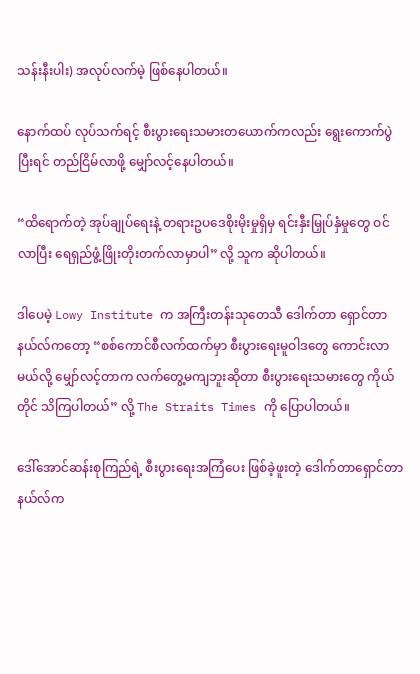သန်းနီးပါး) အလုပ်လက်မဲ့ ဖြစ်နေပါတယ်။

နောက်ထပ် လုပ်သက်ရင့် စီးပွားရေးသမားတယောက်ကလည်း ရွေးကောက်ပွဲပြီးရင် တည်ငြိမ်လာဖို့ မျှော်လင့်နေပါတယ်။

“ထိရောက်တဲ့ အုပ်ချုပ်ရေးနဲ့ တရားဥပဒေစိုးမိုးမှုရှိမှ ရင်းနှီးမြှုပ်နှံမှုတွေ ဝင်လာပြီး ရေရှည်ဖွံ့ဖြိုးတိုးတက်လာမှာပါ” လို့ သူက ဆိုပါတယ်။

ဒါပေမဲ့ Lowy Institute က အကြီးတန်းသုတေသီ ဒေါက်တာ ရှောင်တာနယ်လ်ကတော့ “စစ်ကောင်စီလက်ထက်မှာ စီးပွားရေးမူဝါဒတွေ ကောင်းလာမယ်လို့ မျှော်လင့်တာက လက်တွေ့မကျဘူးဆိုတာ စီးပွားရေးသမားတွေ ကိုယ်တိုင် သိကြပါတယ်” လို့ The Straits Times ကို ပြောပါတယ်။

ဒေါ်အောင်ဆန်းစုကြည်ရဲ့ စီးပွားရေးအကြံပေး ဖြစ်ခဲ့ဖူးတဲ့ ဒေါက်တာရှောင်တာနယ်လ်က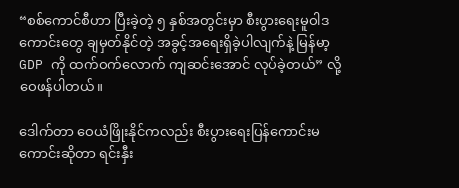“စစ်ကောင်စီဟာ ပြီးခဲ့တဲ့ ၅ နှစ်အတွင်းမှာ စီးပွားရေးမူဝါဒကောင်းတွေ ချမှတ်နိုင်တဲ့ အခွင့်အရေးရှိခဲ့ပါလျက်နဲ့ မြန်မာ့ GDP ကို ထက်ဝက်လောက် ကျဆင်းအောင် လုပ်ခဲ့တယ်” လို့ ဝေဖန်ပါတယ်။

ဒေါက်တာ ဝေယံဖြိုးနိုင်ကလည်း စီးပွားရေးပြန်ကောင်းမကောင်းဆိုတာ ရင်းနှီး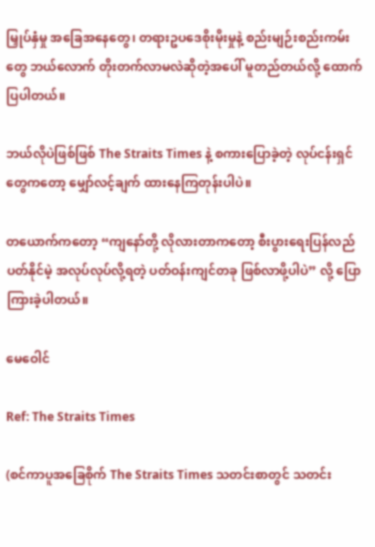မြှုပ်နှံမှု အခြေအနေတွေ၊ တရားဥပဒေစိုးမိုးမှုနဲ့ စည်းမျဉ်းစည်းကမ်းတွေ ဘယ်လောက် တိုးတက်လာမလဲဆိုတဲ့အပေါ် မူတည်တယ်လို့ ထောက်ပြပါတယ်။

ဘယ်လိုပဲဖြစ်ဖြစ် The Straits Times နဲ့ စကားပြောခဲ့တဲ့ လုပ်ငန်းရှင်တွေကတော့ မျှော်လင့်ချက် ထားနေကြတုန်းပါပဲ။

တယောက်ကတော့ “ကျနော်တို့ လိုလားတာကတော့ စီးပွားရေးပြန်လည်ပတ်နိုင်မဲ့ အလုပ်လုပ်လို့ရတဲ့ ပတ်ဝန်းကျင်တခု ဖြစ်လာဖို့ပါပဲ” လို့ ပြောကြားခဲ့ပါတယ်။

မေဝေါင်

Ref: The Straits Times

(စင်ကာပူအခြေစိုက် The Straits Times သတင်းစာတွင် သတင်း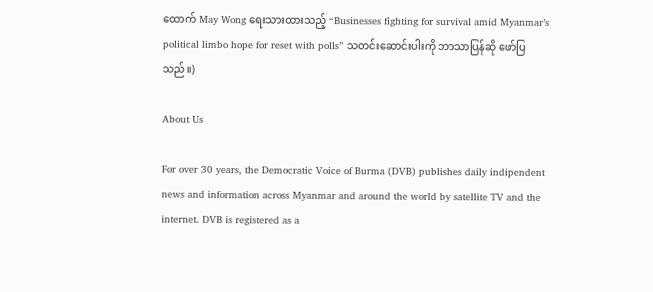ထောက် May Wong ရေးသားထားသည့် “Businesses fighting for survival amid Myanmar’s political limbo hope for reset with polls” သတင်းဆောင်းပါးကို ဘာသာပြန်ဆို ဖော်ပြသည်။)

About Us

For over 30 years, the Democratic Voice of Burma (DVB) publishes daily indipendent news and information across Myanmar and around the world by satellite TV and the internet. DVB is registered as a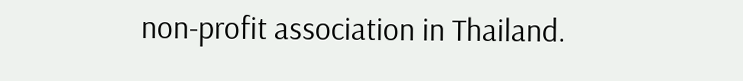non-profit association in Thailand.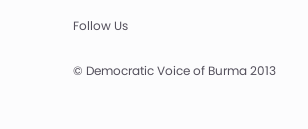Follow Us

© Democratic Voice of Burma 2013